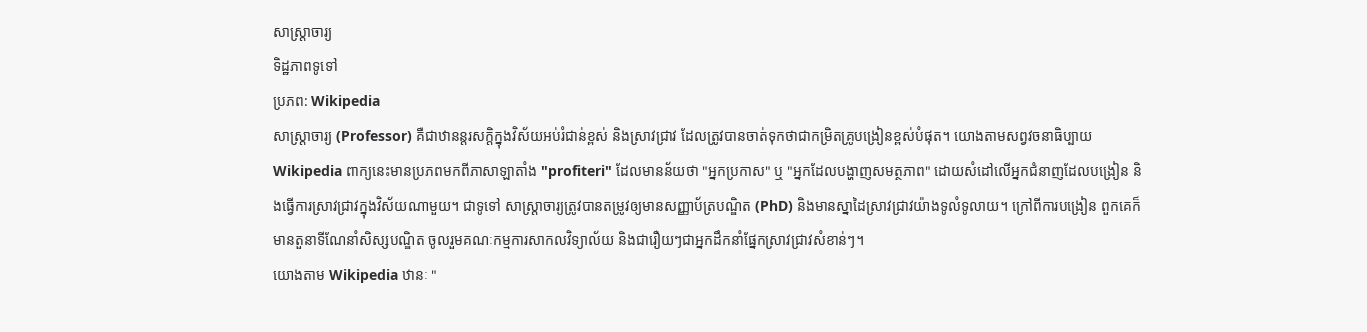សាស្ត្រាចារ្យ
ទិដ្ឋភាពទូទៅ
ប្រភព: Wikipedia
សាស្ត្រាចារ្យ (Professor) គឺជាឋានន្តរសក្តិក្នុងវិស័យអប់រំជាន់ខ្ពស់ និងស្រាវជ្រាវ ដែលត្រូវបានចាត់ទុកថាជាកម្រិតគ្រូបង្រៀនខ្ពស់បំផុត។ យោងតាមសព្វវចនាធិប្បាយ Wikipedia ពាក្យនេះមានប្រភពមកពីភាសាឡាតាំង "profiteri" ដែលមានន័យថា "អ្នកប្រកាស" ឬ "អ្នកដែលបង្ហាញសមត្ថភាព" ដោយសំដៅលើអ្នកជំនាញដែលបង្រៀន និងធ្វើការស្រាវជ្រាវក្នុងវិស័យណាមួយ។ ជាទូទៅ សាស្ត្រាចារ្យត្រូវបានតម្រូវឲ្យមានសញ្ញាប័ត្របណ្ឌិត (PhD) និងមានស្នាដៃស្រាវជ្រាវយ៉ាងទូលំទូលាយ។ ក្រៅពីការបង្រៀន ពួកគេក៏មានតួនាទីណែនាំសិស្សបណ្ឌិត ចូលរួមគណៈកម្មការសាកលវិទ្យាល័យ និងជារឿយៗជាអ្នកដឹកនាំផ្នែកស្រាវជ្រាវសំខាន់ៗ។
យោងតាម Wikipedia ឋានៈ "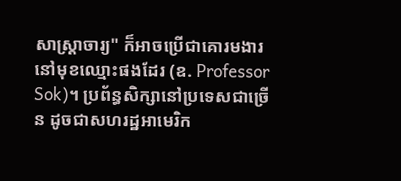សាស្ត្រាចារ្យ" ក៏អាចប្រើជាគោរមងារនៅមុខឈ្មោះផងដែរ (ឧ. Professor Sok)។ ប្រព័ន្ធសិក្សានៅប្រទេសជាច្រើន ដូចជាសហរដ្ឋអាមេរិក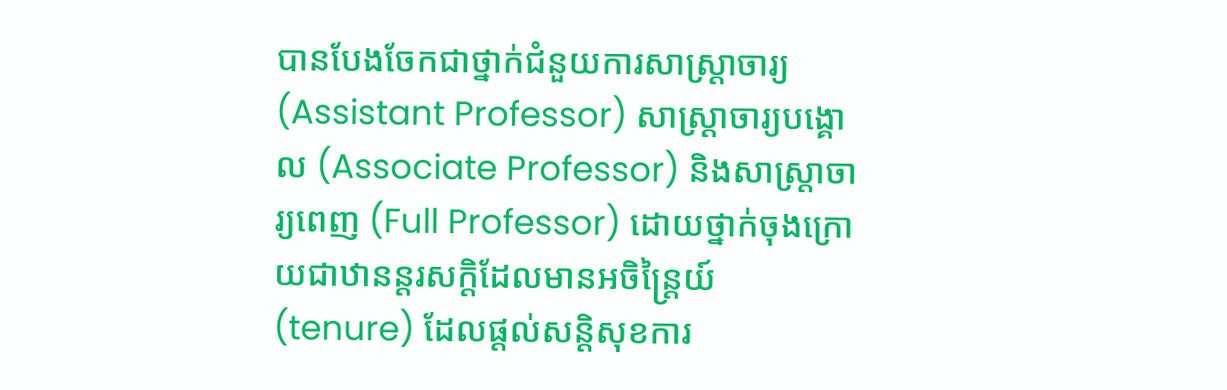បានបែងចែកជាថ្នាក់ជំនួយការសាស្ត្រាចារ្យ (Assistant Professor) សាស្ត្រាចារ្យបង្គោល (Associate Professor) និងសាស្ត្រាចារ្យពេញ (Full Professor) ដោយថ្នាក់ចុងក្រោយជាឋានន្តរសក្តិដែលមានអចិន្ត្រៃយ៍ (tenure) ដែលផ្ដល់សន្តិសុខការ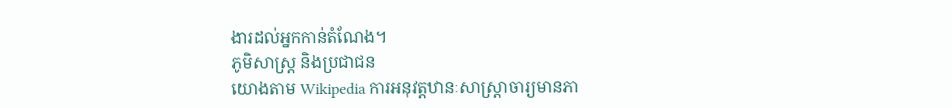ងារដល់អ្នកកាន់តំណែង។
ភូមិសាស្ត្រ និងប្រជាជន
យោងតាម Wikipedia ការអនុវត្តឋានៈសាស្ត្រាចារ្យមានភា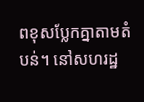ពខុសប្លែកគ្នាតាមតំបន់។ នៅសហរដ្ឋ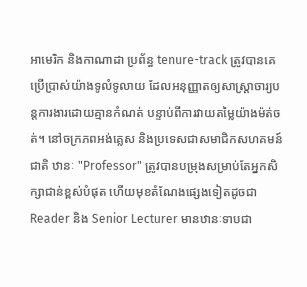អាមេរិក និងកាណាដា ប្រព័ន្ធ tenure-track ត្រូវបានគេប្រើប្រាស់យ៉ាងទូលំទូលាយ ដែលអនុញ្ញាតឲ្យសាស្ត្រាចារ្យបន្តការងារដោយគ្មានកំណត់ បន្ទាប់ពីការវាយតម្លៃយ៉ាងម៉ត់ចត់។ នៅចក្រភពអង់គ្លេស និងប្រទេសជាសមាជិកសហគមន៍ជាតិ ឋានៈ "Professor" ត្រូវបានបម្រុងសម្រាប់តែអ្នកសិក្សាជាន់ខ្ពស់បំផុត ហើយមុខតំណែងផ្សេងទៀតដូចជា Reader និង Senior Lecturer មានឋានៈទាបជា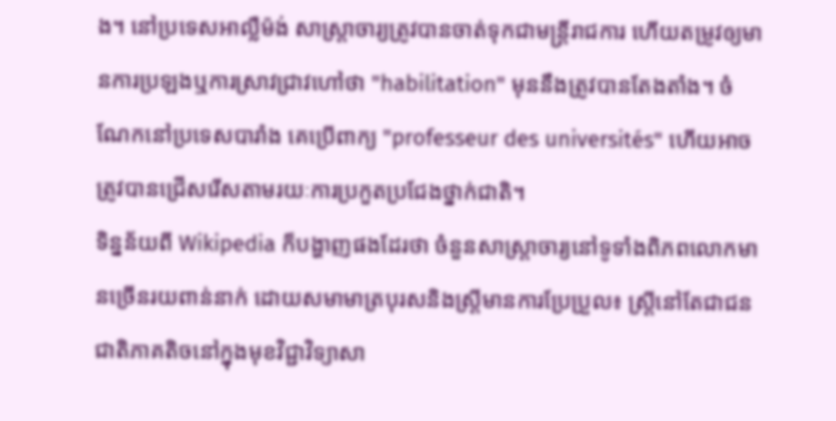ង។ នៅប្រទេសអាល្លឺម៉ង់ សាស្ត្រាចារ្យត្រូវបានចាត់ទុកជាមន្ត្រីរាជការ ហើយតម្រូវឲ្យមានការប្រឡងឬការស្រាវជ្រាវហៅថា "habilitation" មុននឹងត្រូវបានតែងតាំង។ ចំណែកនៅប្រទេសបារាំង គេប្រើពាក្យ "professeur des universités" ហើយអាចត្រូវបានជ្រើសរើសតាមរយៈការប្រកួតប្រជែងថ្នាក់ជាតិ។
ទិន្នន័យពី Wikipedia ក៏បង្ហាញផងដែរថា ចំនួនសាស្ត្រាចារ្យនៅទូទាំងពិភពលោកមានច្រើនរយពាន់នាក់ ដោយសមាមាត្របុរសនិងស្ត្រីមានការប្រែប្រួល៖ ស្ត្រីនៅតែជាជនជាតិភាគតិចនៅក្នុងមុខវិជ្ជាវិទ្យាសា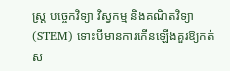ស្ត្រ បច្ចេកវិទ្យា វិស្វកម្ម និងគណិតវិទ្យា (STEM) ទោះបីមានការកើនឡើងគួរឱ្យកត់ស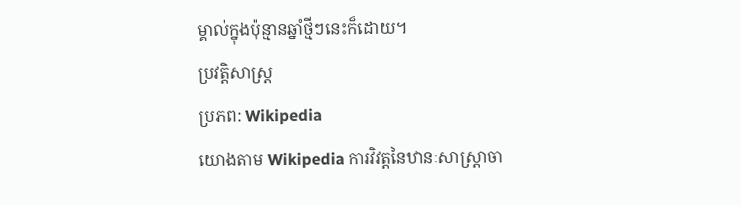ម្គាល់ក្នុងប៉ុន្មានឆ្នាំថ្មីៗនេះក៏ដោយ។
ប្រវត្តិសាស្ត្រ
ប្រភព: Wikipedia
យោងតាម Wikipedia ការវិវត្តនៃឋានៈសាស្ត្រាចា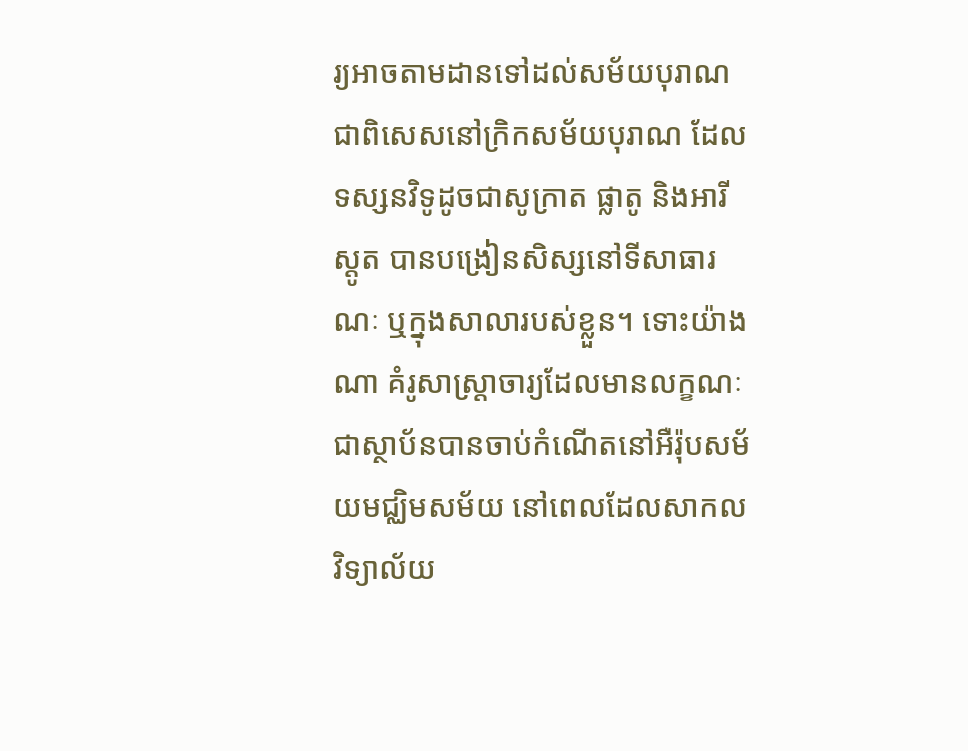រ្យអាចតាមដានទៅដល់សម័យបុរាណ ជាពិសេសនៅក្រិកសម័យបុរាណ ដែលទស្សនវិទូដូចជាសូក្រាត ផ្លាតូ និងអារីស្តូត បានបង្រៀនសិស្សនៅទីសាធារណៈ ឬក្នុងសាលារបស់ខ្លួន។ ទោះយ៉ាងណា គំរូសាស្ត្រាចារ្យដែលមានលក្ខណៈជាស្ថាប័នបានចាប់កំណើតនៅអឺរ៉ុបសម័យមជ្ឈិមសម័យ នៅពេលដែលសាកលវិទ្យាល័យ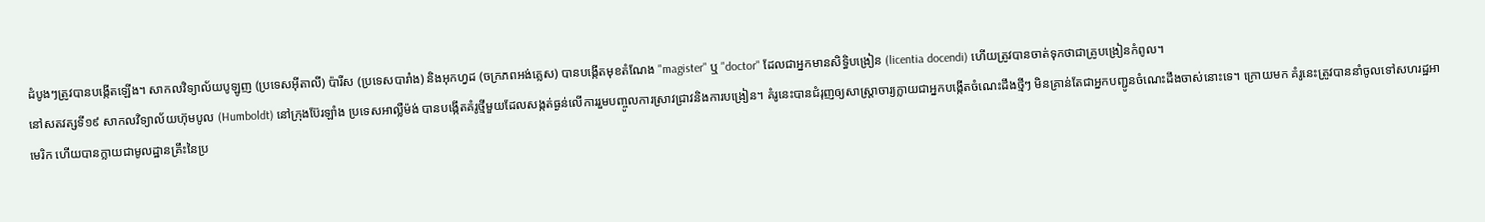ដំបូងៗត្រូវបានបង្កើតឡើង។ សាកលវិទ្យាល័យបូឡូញ (ប្រទេសអ៊ីតាលី) ប៉ារីស (ប្រទេសបារាំង) និងអុកហ្វដ (ចក្រភពអង់គ្លេស) បានបង្កើតមុខតំណែង "magister" ឬ "doctor" ដែលជាអ្នកមានសិទ្ធិបង្រៀន (licentia docendi) ហើយត្រូវបានចាត់ទុកថាជាគ្រូបង្រៀនកំពូល។
នៅសតវត្សទី១៩ សាកលវិទ្យាល័យហ៊ុមបូល (Humboldt) នៅក្រុងប៊ែរឡាំង ប្រទេសអាល្លឺម៉ង់ បានបង្កើតគំរូថ្មីមួយដែលសង្កត់ធ្ងន់លើការរួមបញ្ចូលការស្រាវជ្រាវនិងការបង្រៀន។ គំរូនេះបានជំរុញឲ្យសាស្ត្រាចារ្យក្លាយជាអ្នកបង្កើតចំណេះដឹងថ្មីៗ មិនគ្រាន់តែជាអ្នកបញ្ជូនចំណេះដឹងចាស់នោះទេ។ ក្រោយមក គំរូនេះត្រូវបាននាំចូលទៅសហរដ្ឋអាមេរិក ហើយបានក្លាយជាមូលដ្ឋានគ្រឹះនៃប្រ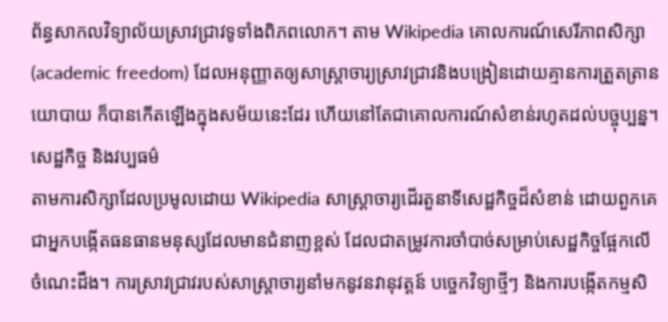ព័ន្ធសាកលវិទ្យាល័យស្រាវជ្រាវទូទាំងពិភពលោក។ តាម Wikipedia គោលការណ៍សេរីភាពសិក្សា (academic freedom) ដែលអនុញ្ញាតឲ្យសាស្ត្រាចារ្យស្រាវជ្រាវនិងបង្រៀនដោយគ្មានការត្រួតត្រានយោបាយ ក៏បានកើតឡើងក្នុងសម័យនេះដែរ ហើយនៅតែជាគោលការណ៍សំខាន់រហូតដល់បច្ចុប្បន្ន។
សេដ្ឋកិច្ច និងវប្បធម៌
តាមការសិក្សាដែលប្រមូលដោយ Wikipedia សាស្ត្រាចារ្យដើរតួនាទីសេដ្ឋកិច្ចដ៏សំខាន់ ដោយពួកគេជាអ្នកបង្កើតធនធានមនុស្សដែលមានជំនាញខ្ពស់ ដែលជាតម្រូវការចាំបាច់សម្រាប់សេដ្ឋកិច្ចផ្អែកលើចំណេះដឹង។ ការស្រាវជ្រាវរបស់សាស្ត្រាចារ្យនាំមកនូវនវានុវត្តន៍ បច្ចេកវិទ្យាថ្មីៗ និងការបង្កើតកម្មសិ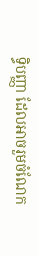ទ្ធិបញ្ញា ដែលអាចរួមចំណែក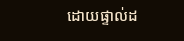ដោយផ្ទាល់ដ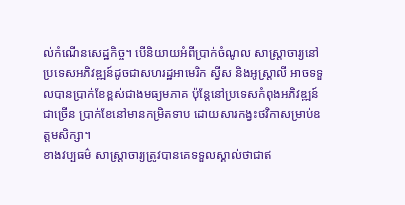ល់កំណើនសេដ្ឋកិច្ច។ បើនិយាយអំពីប្រាក់ចំណូល សាស្ត្រាចារ្យនៅប្រទេសអភិវឌ្ឍន៍ដូចជាសហរដ្ឋអាមេរិក ស្វីស និងអូស្ត្រាលី អាចទទួលបានប្រាក់ខែខ្ពស់ជាងមធ្យមភាគ ប៉ុន្តែនៅប្រទេសកំពុងអភិវឌ្ឍន៍ជាច្រើន ប្រាក់ខែនៅមានកម្រិតទាប ដោយសារកង្វះថវិកាសម្រាប់ឧត្តមសិក្សា។
ខាងវប្បធម៌ សាស្ត្រាចារ្យត្រូវបានគេទទួលស្គាល់ថាជាឥ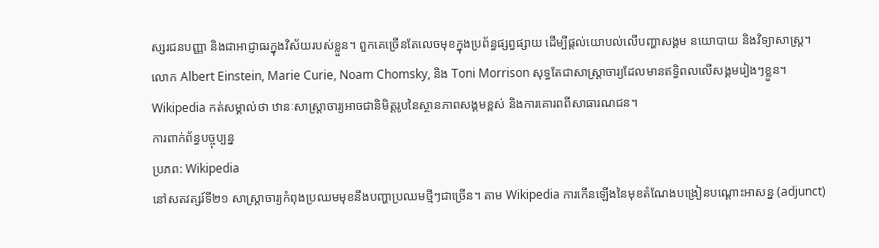ស្សរជនបញ្ញា និងជាអាជ្ញាធរក្នុងវិស័យរបស់ខ្លួន។ ពួកគេច្រើនតែលេចមុខក្នុងប្រព័ន្ធផ្សព្វផ្សាយ ដើម្បីផ្តល់យោបល់លើបញ្ហាសង្គម នយោបាយ និងវិទ្យាសាស្ត្រ។ លោក Albert Einstein, Marie Curie, Noam Chomsky, និង Toni Morrison សុទ្ធតែជាសាស្ត្រាចារ្យដែលមានឥទ្ធិពលលើសង្គមរៀងៗខ្លួន។ Wikipedia កត់សម្គាល់ថា ឋានៈសាស្ត្រាចារ្យអាចជានិមិត្តរូបនៃស្ថានភាពសង្គមខ្ពស់ និងការគោរពពីសាធារណជន។
ការពាក់ព័ន្ធបច្ចុប្បន្ន
ប្រភព: Wikipedia
នៅសតវត្សរ៍ទី២១ សាស្ត្រាចារ្យកំពុងប្រឈមមុខនឹងបញ្ហាប្រឈមថ្មីៗជាច្រើន។ តាម Wikipedia ការកើនឡើងនៃមុខតំណែងបង្រៀនបណ្ដោះអាសន្ន (adjunct)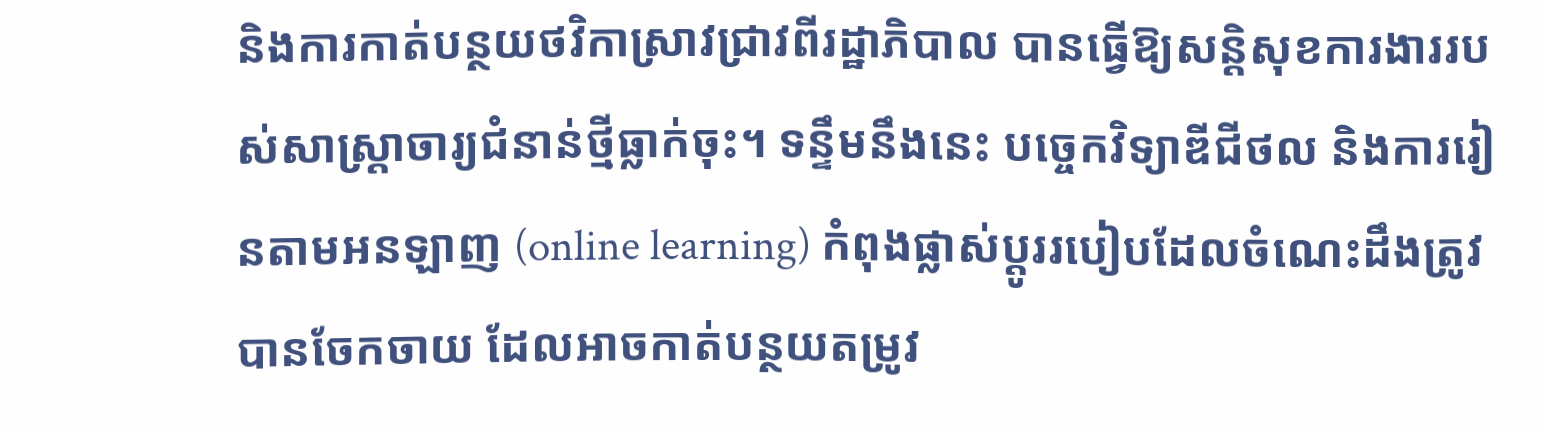និងការកាត់បន្ថយថវិកាស្រាវជ្រាវពីរដ្ឋាភិបាល បានធ្វើឱ្យសន្តិសុខការងាររបស់សាស្ត្រាចារ្យជំនាន់ថ្មីធ្លាក់ចុះ។ ទន្ទឹមនឹងនេះ បច្ចេកវិទ្យាឌីជីថល និងការរៀនតាមអនឡាញ (online learning) កំពុងផ្លាស់ប្តូររបៀបដែលចំណេះដឹងត្រូវបានចែកចាយ ដែលអាចកាត់បន្ថយតម្រូវ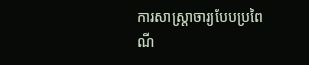ការសាស្ត្រាចារ្យបែបប្រពៃណី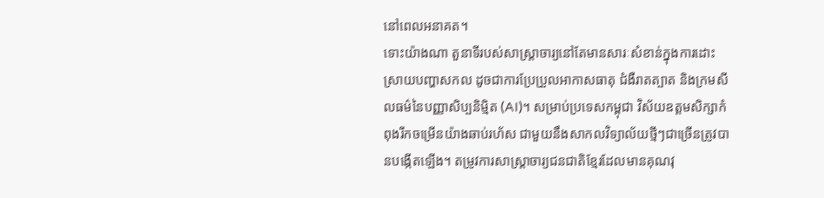នៅពេលអនាគត។
ទោះយ៉ាងណា តួនាទីរបស់សាស្ត្រាចារ្យនៅតែមានសារៈសំខាន់ក្នុងការដោះស្រាយបញ្ហាសកល ដូចជាការប្រែប្រួលអាកាសធាតុ ជំងឺរាតត្បាត និងក្រមសីលធម៌នៃបញ្ញាសិប្បនិម្មិត (AI)។ សម្រាប់ប្រទេសកម្ពុជា វិស័យឧត្តមសិក្សាកំពុងរីកចម្រើនយ៉ាងឆាប់រហ័ស ជាមួយនឹងសាកលវិទ្យាល័យថ្មីៗជាច្រើនត្រូវបានបង្កើតឡើង។ តម្រូវការសាស្ត្រាចារ្យជនជាតិខ្មែរដែលមានគុណវុ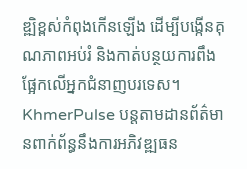ឌ្ឍិខ្ពស់កំពុងកើនឡើង ដើម្បីបង្កើនគុណភាពអប់រំ និងកាត់បន្ថយការពឹងផ្អែកលើអ្នកជំនាញបរទេស។ KhmerPulse បន្តតាមដានព័ត៌មានពាក់ព័ន្ធនឹងការអភិវឌ្ឍធន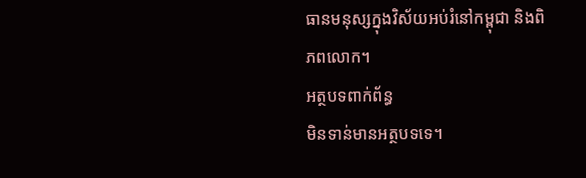ធានមនុស្សក្នុងវិស័យអប់រំនៅកម្ពុជា និងពិភពលោក។
អត្ថបទពាក់ព័ន្ធ
មិនទាន់មានអត្ថបទទេ។